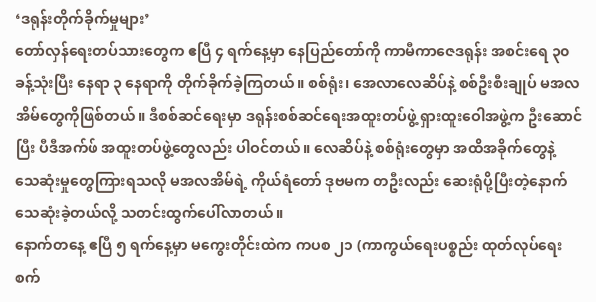‘ဒရုန်းတိုက်ခိုက်မှုများ’
တော်လှန်ရေးတပ်သားတွေက ဧပြီ ၄ ရက်နေ့မှာ နေပြည်တော်ကို ကာမီကာဇေဒရုန်း အစင်းရေ ၃၀ ခန့်သုံးပြီး နေရာ ၃ နေရာကို တိုက်ခိုက်ခဲ့ကြတယ်။ စစ်ရုံး၊ အေလာလေဆိပ်နဲ့ စစ်ဦးစီးချုပ် မအလအိမ်တွေကိုဖြစ်တယ်။ ဒီစစ်ဆင်ရေးမှာ ဒရုန်းစစ်ဆင်ရေးအထူးတပ်ဖွဲ့ ရှားထူးဝေါအဖွဲ့က ဦးဆောင်ပြီး ပီဒီအက်ဖ် အထူးတပ်ဖွဲ့တွေလည်း ပါဝင်တယ်။ လေဆိပ်နဲ့ စစ်ရုံးတွေမှာ အထိအခိုက်တွေနဲ့ သေဆုံးမှုတွေကြားရသလို မအလအိမ်ရဲ့ ကိုယ်ရံတော် ဒုဗမက တဦးလည်း ဆေးရုံပို့ပြီးတဲ့နောက် သေဆုံးခဲ့တယ်လို့ သတင်းထွက်ပေါ်လာတယ်။
နောက်တနေ့ ဧပြီ ၅ ရက်နေ့မှာ မကွေးတိုင်းထဲက ကပစ ၂၁ (ကာကွယ်ရေးပစ္စည်း ထုတ်လုပ်ရေးစက်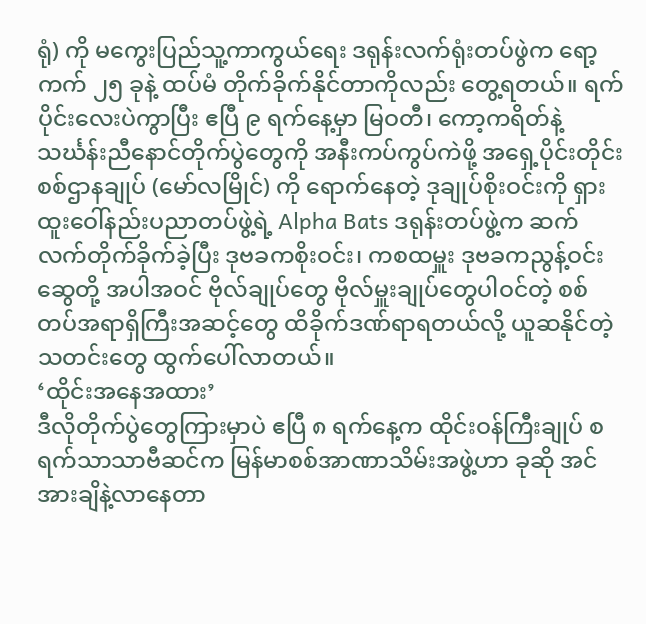ရုံ) ကို မကွေးပြည်သူ့ကာကွယ်ရေး ဒရုန်းလက်ရုံးတပ်ဖွဲက ရော့ကက် ၂၅ ခုနဲ့ ထပ်မံ တိုက်ခိုက်နိုင်တာကိုလည်း တွေ့ရတယ်။ ရက်ပိုင်းလေးပဲကွာပြီး ဧပြီ ၉ ရက်နေ့မှာ မြဝတီ၊ ကော့ကရိတ်နဲ့ သင်္ဃန်းညီနောင်တိုက်ပွဲတွေကို အနီးကပ်ကွပ်ကဲဖို့ အရှေ့ပိုင်းတိုင်းစစ်ဌာနချုပ် (မော်လမြိုင်) ကို ရောက်နေတဲ့ ဒုချုပ်စိုးဝင်းကို ရှားထူးဝေါ်နည်းပညာတပ်ဖွဲ့ရဲ့ Alpha Bats ဒရုန်းတပ်ဖွဲ့က ဆက်လက်တိုက်ခိုက်ခဲ့ပြီး ဒုဗခကစိုးဝင်း၊ ကစထမှူး ဒုဗခကညွန့်ဝင်းဆွေတို့ အပါအဝင် ဗိုလ်ချုပ်တွေ ဗိုလ်မှူးချုပ်တွေပါဝင်တဲ့ စစ်တပ်အရာရှိကြီးအဆင့်တွေ ထိခိုက်ဒဏ်ရာရတယ်လို့ ယူဆနိုင်တဲ့ သတင်းတွေ ထွက်ပေါ်လာတယ်။
‘ထိုင်းအနေအထား’
ဒီလိုတိုက်ပွဲတွေကြားမှာပဲ ဧပြီ ၈ ရက်နေ့က ထိုင်းဝန်ကြီးချုပ် စရက်သာသာဗီဆင်က မြန်မာစစ်အာဏာသိမ်းအဖွဲ့ဟာ ခုဆို အင်အားချိနဲ့လာနေတာ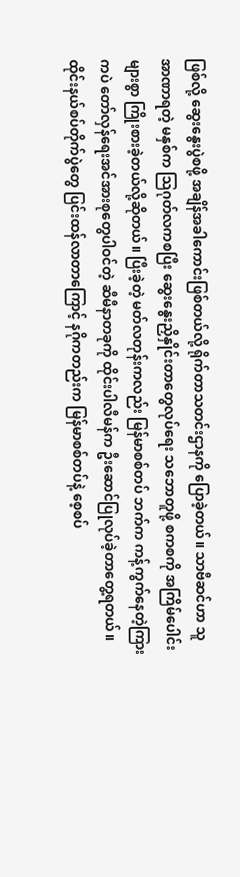ဖြစ်လို့ ဆွေးနွေးပွဲစဖို့ အချိန်အခါကောင်းဖြစ်တယ်လို့ ရိုက်တာသတင်းဌာနကို ပြောခဲ့တယ်။ သာဗီဆင်ဟာ သူအာဏာရတဲ့ မနှစ်က သြဂုတ်လကစပြီး ဆွေးနွေးညှိနှိုင်းတာတွေလုပ်ရေး သဘောတူဖို့ စကစကို အကြိမ်ပေါင်းများစွာ ကြိုးစားခဲ့တယ်လို့ဆိုတယ်။ ပြီးခဲ့တဲ့ မတ်လတုန်းကလည်း မြန်မာစစ်တပ် ဘက်က ကန့်ကွက်နေတဲ့ကြားကပဲ တော်လှန်ရေးအင်အားစုတွေပါဝင်တဲ့ ဆီမီနာတခုကို ထိုင်းပါလီမန်က ဦးဆောင်ပြုလုပ်ခဲ့တာတွေ့ရတယ်။
ထိုင်းနယ်စပ်တိုက်ပွဲတွေ ပြင်းထန်လာတာကြောင့် နဂိုကတည်းက မြန်မာစစ်တပ်နဲ့ စေ့စပ်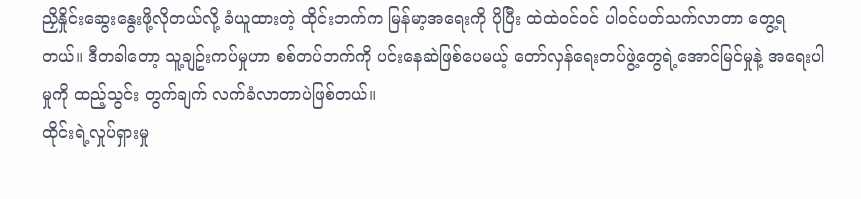ညှိနှိုင်းဆွေးနွေးဖို့လိုတယ်လို့ ခံယူထားတဲ့ ထိုင်းဘက်က မြန်မာ့အရေးကို ပိုပြီး ထဲထဲဝင်ဝင် ပါဝင်ပတ်သက်လာတာ တွေ့ရတယ်။ ဒီတခါတော့ သူ့ချဥ်းကပ်မှုဟာ စစ်တပ်ဘက်ကို ပင်းနေဆဲဖြစ်ပေမယ့် တော်လှန်ရေးတပ်ဖွဲ့တွေရဲ့အောင်မြင်မှုနဲ့ အရေးပါမှုကို ထည့်သွင်း တွက်ချက် လက်ခံလာတာပဲဖြစ်တယ်။
ထိုင်းရဲ့လှုပ်ရှားမှု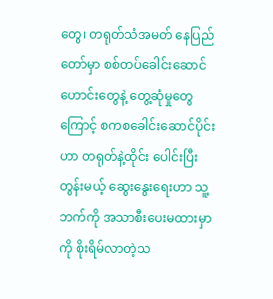တွေ၊ တရုတ်သံအမတ် နေပြည်တော်မှာ စစ်တပ်ခေါင်းဆောင်ဟောင်းတွေနဲ့ တွေ့ဆုံမှုတွေကြောင့် စကစခေါင်းဆောင်ပိုင်းဟာ တရုတ်နဲ့ထိုင်း ပေါင်းပြီးတွန်းမယ့် ဆွေးနွေးရေးဟာ သူ့ဘက်ကို အသာစီးပေးမထားမှာကို စိုးရိမ်လာတဲ့သ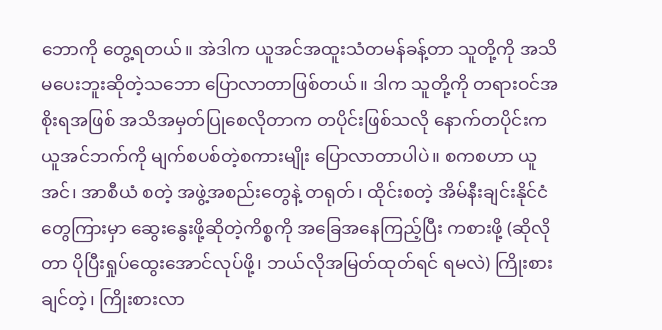ဘောကို တွေ့ရတယ်။ အဲဒါက ယူအင်အထူးသံတမန်ခန့်တာ သူတို့ကို အသိမပေးဘူးဆိုတဲ့သဘော ပြောလာတာဖြစ်တယ်။ ဒါက သူတို့ကို တရားဝင်အစိုးရအဖြစ် အသိအမှတ်ပြုစေလိုတာက တပိုင်းဖြစ်သလို နောက်တပိုင်းက ယူအင်ဘက်ကို မျက်စပစ်တဲ့စကားမျိုး ပြောလာတာပါပဲ။ စကစဟာ ယူအင်၊ အာစီယံ စတဲ့ အဖွဲ့အစည်းတွေနဲ့ တရုတ်၊ ထိုင်းစတဲ့ အိမ်နီးချင်းနိုင်ငံတွေကြားမှာ ဆွေးနွေးဖို့ဆိုတဲ့ကိစ္စကို အခြေအနေကြည့်ပြီး ကစားဖို့ (ဆိုလိုတာ ပိုပြီးရှုပ်ထွေးအောင်လုပ်ဖို့၊ ဘယ်လိုအမြတ်ထုတ်ရင် ရမလဲ) ကြိုးစားချင်တဲ့၊ ကြိုးစားလာ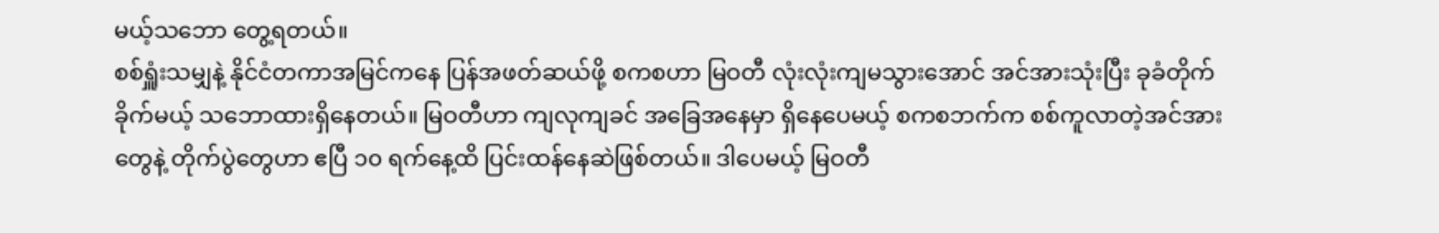မယ့်သဘော တွေ့ရတယ်။
စစ်ရှူံးသမျှနဲ့ နိုင်ငံတကာအမြင်ကနေ ပြန်အဖတ်ဆယ်ဖို့ စကစဟာ မြဝတီ လုံးလုံးကျမသွားအောင် အင်အားသုံးပြီး ခုခံတိုက်ခိုက်မယ့် သဘောထားရှိနေတယ်။ မြဝတီဟာ ကျလုကျခင် အခြေအနေမှာ ရှိနေပေမယ့် စကစဘက်က စစ်ကူလာတဲ့အင်အားတွေနဲ့ တိုက်ပွဲတွေဟာ ဧပြီ ၁၀ ရက်နေ့ထိ ပြင်းထန်နေဆဲဖြစ်တယ်။ ဒါပေမယ့် မြဝတီ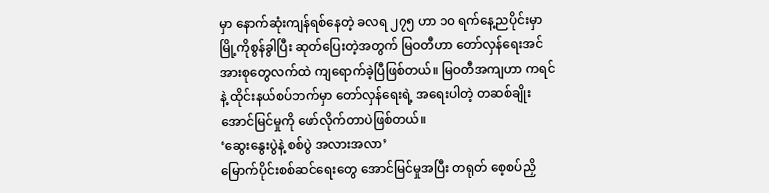မှာ နောက်ဆုံးကျန်ရစ်နေတဲ့ ခလရ ၂၇၅ ဟာ ၁၀ ရက်နေ့ညပိုင်းမှာ မြို့ကိုစွန်ခွါပြီး ဆုတ်ပြေးတဲ့အတွက် မြဝတီဟာ တော်လှန်ရေးအင်အားစုတွေလက်ထဲ ကျရောက်ခဲ့ပြီဖြစ်တယ်။ မြဝတီအကျဟာ ကရင်နဲ့ ထိုင်းနယ်စပ်ဘက်မှာ တော်လှန်ရေးရဲ့ အရေးပါတဲ့ တဆစ်ချိုးအောင်မြင်မှုကို ဖော်လိုက်တာပဲဖြစ်တယ်။
‘ဆွေးနွေးပွဲနဲ့ စစ်ပွဲ အလားအလာ’
မြောက်ပိုင်းစစ်ဆင်ရေးတွေ အောင်မြင်မှုအပြီး တရုတ် စေ့စပ်ညှိ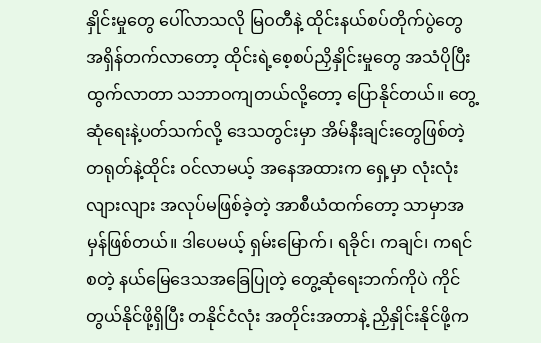နှိုင်းမှုတွေ ပေါ်လာသလို မြဝတီနဲ့ ထိုင်းနယ်စပ်တိုက်ပွဲတွေ အရှိန်တက်လာတော့ ထိုင်းရဲ့စေ့စပ်ညှိနှိုင်းမှုတွေ အသံပိုပြီး ထွက်လာတာ သဘာဝကျတယ်လို့တော့ ပြောနိုင်တယ်။ တွေ့ဆုံရေးနဲ့ပတ်သက်လို့ ဒေသတွင်းမှာ အိမ်နီးချင်းတွေဖြစ်တဲ့ တရုတ်နဲ့ထိုင်း ဝင်လာမယ့် အနေအထားက ရှေ့မှာ လုံးလုံးလျားလျား အလုပ်မဖြစ်ခဲ့တဲ့ အာစီယံထက်တော့ သာမှာအမှန်ဖြစ်တယ်။ ဒါပေမယ့် ရှမ်းမြောက်၊ ရခိုင်၊ ကချင်၊ ကရင် စတဲ့ နယ်မြေဒေသအခြေပြုတဲ့ တွေ့ဆုံရေးဘက်ကိုပဲ ကိုင်တွယ်နိုင်ဖို့ရှိပြီး တနိုင်ငံလုံး အတိုင်းအတာနဲ့ ညှိနှိုင်းနိုင်ဖို့က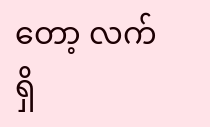တော့ လက်ရှိ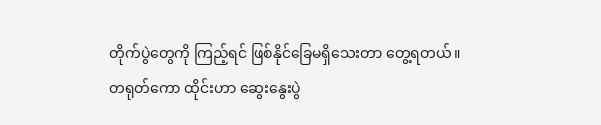တိုက်ပွဲတွေကို ကြည့်ရင် ဖြစ်နိုင်ခြေမရှိသေးတာ တွေ့ရတယ်။
တရုတ်ကော ထိုင်းဟာ ဆွေးနွေးပွဲ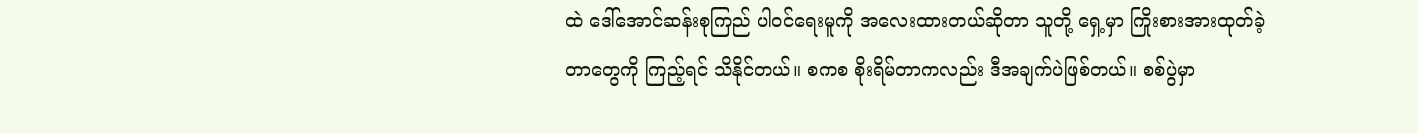ထဲ ဒေါ်အောင်ဆန်းစုကြည် ပါဝင်ရေးမူကို အလေးထားတယ်ဆိုတာ သူတို့ ရှေ့မှာ ကြိုးစားအားထုတ်ခဲ့တာတွေကို ကြည့်ရင် သိနိုင်တယ်။ စကစ စိုးရိမ်တာကလည်း ဒီအချက်ပဲဖြစ်တယ်။ စစ်ပွဲမှာ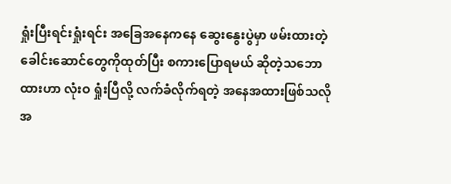ရှုံးပြီးရင်းရှုံးရင်း အခြေအနေကနေ ဆွေးနွေးပွဲမှာ ဖမ်းထားတဲ့ခေါင်းဆောင်တွေကိုထုတ်ပြီး စကားပြောရမယ် ဆိုတဲ့သဘောထားဟာ လုံးဝ ရှုံးပြီလို့ လက်ခံလိုက်ရတဲ့ အနေအထားဖြစ်သလို အ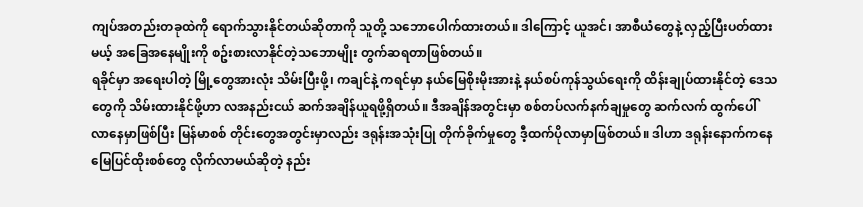ကျပ်အတည်းတခုထဲကို ရောက်သွားနိုင်တယ်ဆိုတာကို သူတို့ သဘောပေါက်ထားတယ်။ ဒါကြောင့် ယူအင်၊ အာစီယံတွေနဲ့ လှည့်ပြီးပတ်ထားမယ့် အခြေအနေမျိုးကို စဥ်းစားလာနိုင်တဲ့သဘောမျိုး တွက်ဆရတာဖြစ်တယ်။
ရခိုင်မှာ အရေးပါတဲ့ မြို့တွေအားလုံး သိမ်းပြီးဖို့၊ ကချင်နဲ့ ကရင်မှာ နယ်မြေစိုးမိုးအားနဲ့ နယ်စပ်ကုန်သွယ်ရေးကို ထိန်းချုပ်ထားနိုင်တဲ့ ဒေသတွေကို သိမ်းထားနိုင်ဖို့ဟာ လအနည်းငယ် ဆက်အချိန်ယူရဖို့ရှိတယ်။ ဒီအချိန်အတွင်းမှာ စစ်တပ်လက်နက်ချမှုတွေ ဆက်လက် ထွက်ပေါ် လာနေမှာဖြစ်ပြီး မြန်မာစစ် တိုင်းတွေအတွင်းမှာလည်း ဒရုန်းအသုံးပြု တိုက်ခိုက်မှုတွေ ဒီ့ထက်ပိုလာမှာဖြစ်တယ်။ ဒါဟာ ဒရုန်းနောက်ကနေ မြေပြင်ထိုးစစ်တွေ လိုက်လာမယ်ဆိုတဲ့ နည်း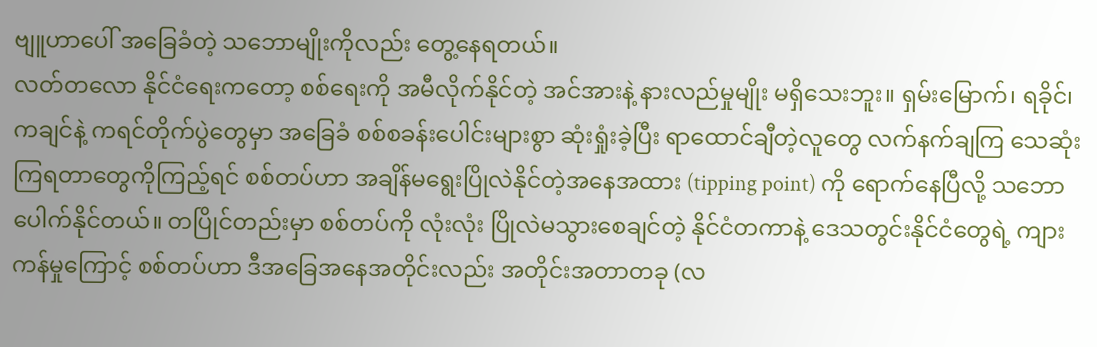ဗျူဟာပေါ် အခြေခံတဲ့ သဘောမျိုးကိုလည်း တွေ့နေရတယ်။
လတ်တလော နိုင်ငံရေးကတော့ စစ်ရေးကို အမီလိုက်နိုင်တဲ့ အင်အားနဲ့ နားလည်မှုမျိုး မရှိသေးဘူး။ ရှမ်းမြောက်၊ ရခိုင်၊ ကချင်နဲ့ ကရင်တိုက်ပွဲတွေမှာ အခြေခံ စစ်စခန်းပေါင်းများစွာ ဆုံးရှုံးခဲ့ပြီး ရာထောင်ချီတဲ့လူတွေ လက်နက်ချကြ သေဆုံးကြရတာတွေကိုကြည့်ရင် စစ်တပ်ဟာ အချိန်မရွေးပြိုလဲနိုင်တဲ့အနေအထား (tipping point) ကို ရောက်နေပြီလို့ သဘောပေါက်နိုင်တယ်။ တပြိုင်တည်းမှာ စစ်တပ်ကို လုံးလုံး ပြိုလဲမသွားစေချင်တဲ့ နိုင်ငံတကာနဲ့ ဒေသတွင်းနိုင်ငံတွေရဲ့ ကျားကန်မှုကြောင့် စစ်တပ်ဟာ ဒီအခြေအနေအတိုင်းလည်း အတိုင်းအတာတခု (လ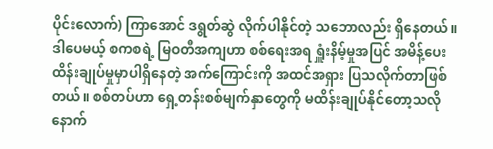ပိုင်းလောက်) ကြာအောင် ဒရွတ်ဆွဲ လိုက်ပါနိုင်တဲ့ သဘောလည်း ရှိနေတယ်။
ဒါပေမယ့် စကစရဲ့ မြဝတီအကျဟာ စစ်ရေးအရ ရှူံးနိမ့်မှုအပြင် အမိန့်ပေး ထိန်းချုပ်မှုမှာပါရှိနေတဲ့ အက်ကြောင်းကို အထင်အရှား ပြသလိုက်တာဖြစ်တယ်။ စစ်တပ်ဟာ ရှေ့တန်းစစ်မျက်နှာတွေကို မထိန်းချုပ်နိုင်တော့သလို နောက်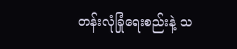တန်းလုံခြုံရေးစည်းနဲ့ သ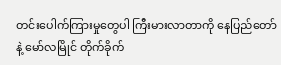တင်းပေါက်ကြားမှုတွေပါ ကြီးမားလာတာကို နေပြည်တော်နဲ့ မော်လမြိုင် တိုက်ခိုက်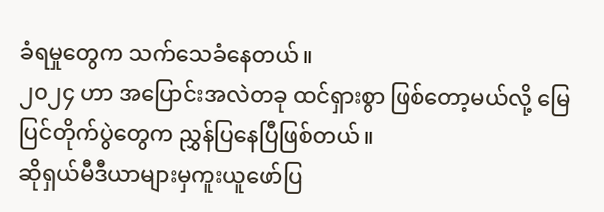ခံရမှုတွေက သက်သေခံနေတယ်။
၂၀၂၄ ဟာ အပြောင်းအလဲတခု ထင်ရှားစွာ ဖြစ်တော့မယ်လို့ မြေပြင်တိုက်ပွဲတွေက ညွှန်ပြနေပြီဖြစ်တယ်။
ဆိုရှယ်မီဒီယာများမှကူးယူဖော်ပြ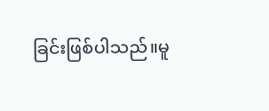ခြင်းဖြစ်ပါသည်။မူ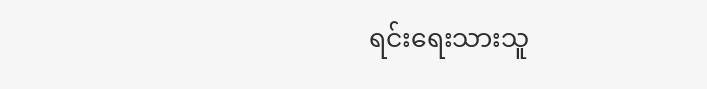ရင်းရေးသားသူ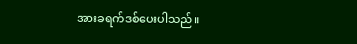အားခရက်ဒစ်ပေးပါသည်။